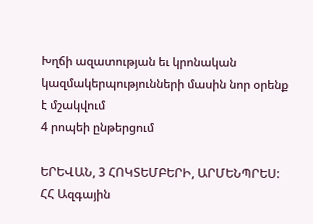Խղճի ազատության եւ կրոնական կազմակերպությունների մասին նոր օրենք է մշակվում
4 րոպեի ընթերցում

ԵՐԵՎԱՆ, 3 ՀՈԿՏԵՄԲԵՐԻ, ԱՐՄԵՆՊՐԵՍ: ՀՀ Ազգային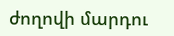ժողովի մարդու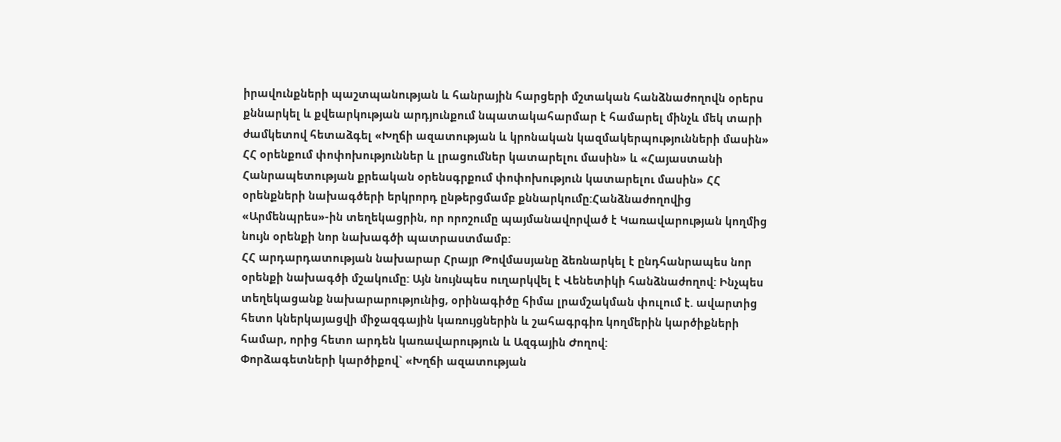իրավունքների պաշտպանության և հանրային հարցերի մշտական հանձնաժողովն օրերս քննարկել և քվեարկության արդյունքում նպատակահարմար է համարել մինչև մեկ տարի ժամկետով հետաձգել «Խղճի ազատության և կրոնական կազմակերպությունների մասին» ՀՀ օրենքում փոփոխություններ և լրացումներ կատարելու մասին» և «Հայաստանի Հանրապետության քրեական օրենսգրքում փոփոխություն կատարելու մասին» ՀՀ օրենքների նախագծերի երկրորդ ընթերցմամբ քննարկումը:Հանձնաժողովից «Արմենպրես»-ին տեղեկացրին, որ որոշումը պայմանավորված է Կառավարության կողմից նույն օրենքի նոր նախագծի պատրաստմամբ:
ՀՀ արդարդատության նախարար Հրայր Թովմասյանը ձեռնարկել է ընդհանրապես նոր օրենքի նախագծի մշակումը: Այն նույնպես ուղարկվել է Վենետիկի հանձնաժողով: Ինչպես տեղեկացանք նախարարությունից, օրինագիծը հիմա լրամշակման փուլում է. ավարտից հետո կներկայացվի միջազգային կառույցներին և շահագրգիռ կողմերին կարծիքների համար, որից հետո արդեն կառավարություն և Ազգային Ժողով:
Փորձագետների կարծիքով` «Խղճի ազատության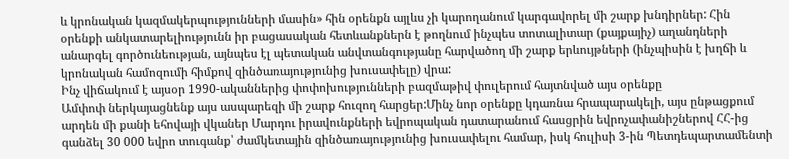և կրոնական կազմակերպությունների մասին» հին օրենքն այլևս չի կարողանում կարգավորել մի շարք խնդիրներ: Հին օրենքի անկատարելիությունն իր բացասական հետևանքներն է թողնում ինչպես տոտալիտար (քայքայիչ) աղանդների անարգել գործունեության, այնպես էլ պետական անվտանգությանը հարվածող մի շարք երևույթների (ինչպիսին է խղճի և կրոնական համոզումի հիմքով զինծառայությունից խուսափելը) վրա:
Ինչ վիճակում է այսօր 1990-ականներից փոփոխությունների բազմաթիվ փուլերում հայտնված այս օրենքը
Ամփոփ ներկայացնենք այս ասպարեզի մի շարք հուզող հարցեր:Մինչ նոր օրենքը կդառնա հրապարակելի, այս ընթացքում արդեն մի քանի եհովայի վկաներ Մարդու իրավունքների եվրոպական դատարանում հասցրին եվրոչափանիշներով ՀՀ-ից գանձել 30 000 եվրո տուգանք՝ ժամկետային զինծառայությունից խուսափելու համար, իսկ հուլիսի 3-ին Պետդեպարտամենտի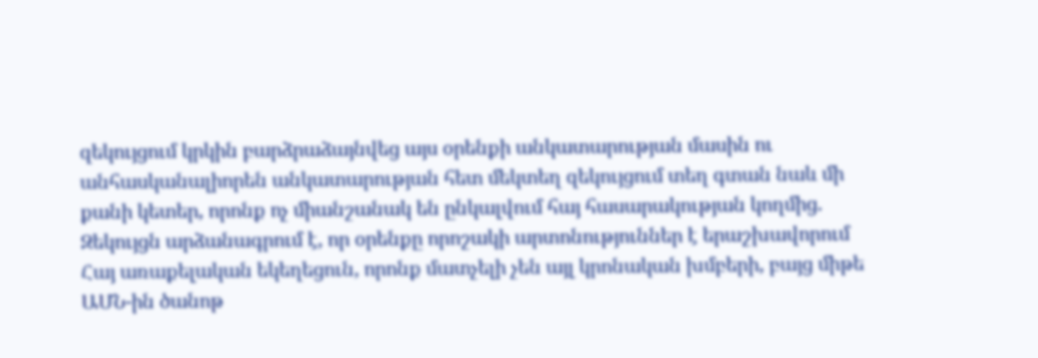զեկույցում կրկին բարձրաձայնվեց այս օրենքի անկատարության մասին ու անհասկանալիորեն անկատարության հետ մեկտեղ զեկույցում տեղ գտան նաև մի քանի կետեր, որոնք ոչ միանշանակ են ընկալվում հայ հասարակության կողմից. Զեկույցն արձանագրում է, որ օրենքը որոշակի արտոնություններ է երաշխավորում Հայ առաքելական եկեղեցուն, որոնք մատչելի չեն այլ կրոնական խմբերի, բայց միթե ԱՄՆ-ին ծանոթ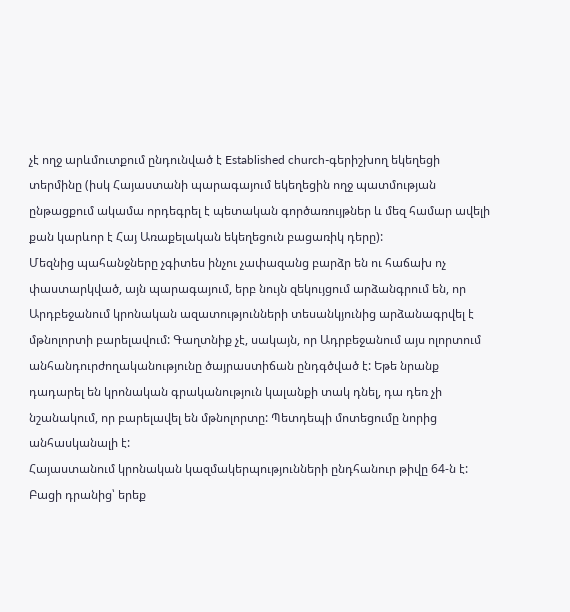չէ ողջ արևմուտքում ընդունված է Established church-գերիշխող եկեղեցի տերմինը (իսկ Հայաստանի պարագայում եկեղեցին ողջ պատմության ընթացքում ակամա որդեգրել է պետական գործառույթներ և մեզ համար ավելի քան կարևոր է Հայ Առաքելական եկեղեցուն բացառիկ դերը):
Մեզնից պահանջները չգիտես ինչու չափազանց բարձր են ու հաճախ ոչ փաստարկված, այն պարագայում, երբ նույն զեկույցում արձանգրում են, որ Արդբեջանում կրոնական ազատությունների տեսանկյունից արձանագրվել է մթնոլորտի բարելավում: Գաղտնիք չէ, սակայն, որ Ադրբեջանում այս ոլորտում անհանդուրժողականությունը ծայրաստիճան ընդգծված է: Եթե նրանք դադարել են կրոնական գրականություն կալանքի տակ դնել, դա դեռ չի նշանակում, որ բարելավել են մթնոլորտը: Պետդեպի մոտեցումը նորից անհասկանալի է:
Հայաստանում կրոնական կազմակերպությունների ընդհանուր թիվը 64-ն է: Բացի դրանից՝ երեք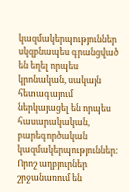կազմակերպություններ սկզբնապես գրանցված են եղել որպես կրոնական, սակայն հետագայում ներկայացել են որպես հասարակական, բարեգործական կազմակերպություններ: Որոշ աղբյուրներ շրջանառում են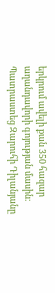երկրում ավելի քան 350 հազար աղանդավորի գոյության մասին։
Պատրաստեց Զարուհի Դիլանյանը